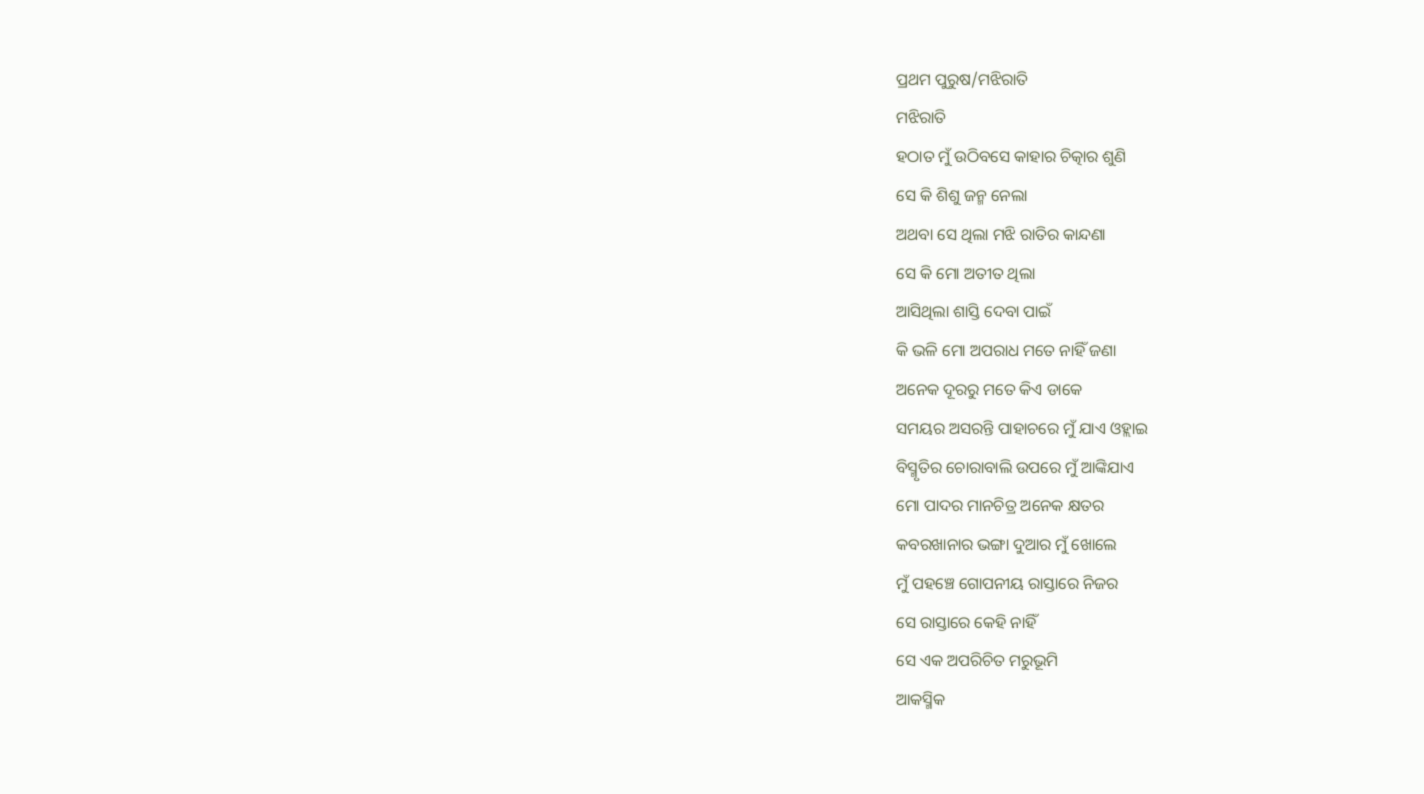ପ୍ରଥମ ପୁରୁଷ/ମଝିରାତି
ମଝିରାତି
ହଠାତ ମୁଁ ଉଠିବସେ କାହାର ଚିତ୍କାର ଶୁଣି
ସେ କି ଶିଶୁ ଜନ୍ମ ନେଲା
ଅଥବା ସେ ଥିଲା ମଝି ରାତିର କାନ୍ଦଣା
ସେ କି ମୋ ଅତୀତ ଥିଲା
ଆସିଥିଲା ଶାସ୍ତି ଦେବା ପାଇଁ
କି ଭଳି ମୋ ଅପରାଧ ମତେ ନାହିଁ ଜଣା
ଅନେକ ଦୂରରୁ ମତେ କିଏ ଡାକେ
ସମୟର ଅସରନ୍ତି ପାହାଚରେ ମୁଁ ଯାଏ ଓହ୍ଲାଇ
ବିସ୍ମୃତିର ଚୋରାବାଲି ଉପରେ ମୁଁ ଆଙ୍କିଯାଏ
ମୋ ପାଦର ମାନଚିତ୍ର ଅନେକ କ୍ଷତର
କବରଖାନାର ଭଙ୍ଗା ଦୁଆର ମୁଁ ଖୋଲେ
ମୁଁ ପହଞ୍ଚେ ଗୋପନୀୟ ରାସ୍ତାରେ ନିଜର
ସେ ରାସ୍ତାରେ କେହି ନାହିଁ
ସେ ଏକ ଅପରିଚିତ ମରୁଭୂମି
ଆକସ୍ମିକ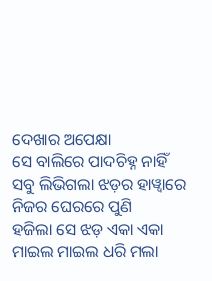ଦେଖାର ଅପେକ୍ଷା
ସେ ବାଲିରେ ପାଦଚିହ୍ନ ନାହିଁ
ସବୁ ଲିଭିଗଲା ଝଡ଼ର ହାୱ୍ୱାରେ
ନିଜର ଘେରରେ ପୁଣି
ହଜିଲା ସେ ଝଡ଼ ଏକା ଏକା
ମାଇଲ ମାଇଲ ଧରି ମଲା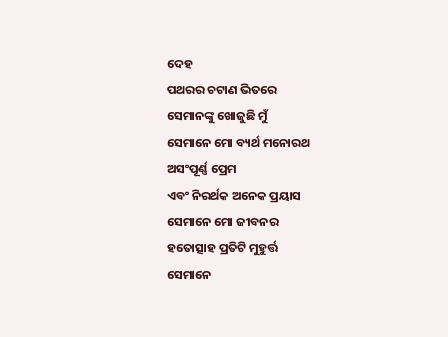ଦେହ
ପଥରର ଚଟାଣ ଭିତରେ
ସେମାନଙ୍କୁ ଖୋଜୁଛି ମୁଁ
ସେମାନେ ମୋ ବ୍ୟର୍ଥ ମନୋରଥ
ଅସଂପୂର୍ଣ୍ଣ ପ୍ରେମ
ଏବଂ ନିରର୍ଥକ ଅନେକ ପ୍ରୟାସ
ସେମାନେ ମୋ ଜୀବନର
ହତୋତ୍ସାହ ପ୍ରତିଟି ମୁହୁର୍ତ୍ତ
ସେମାନେ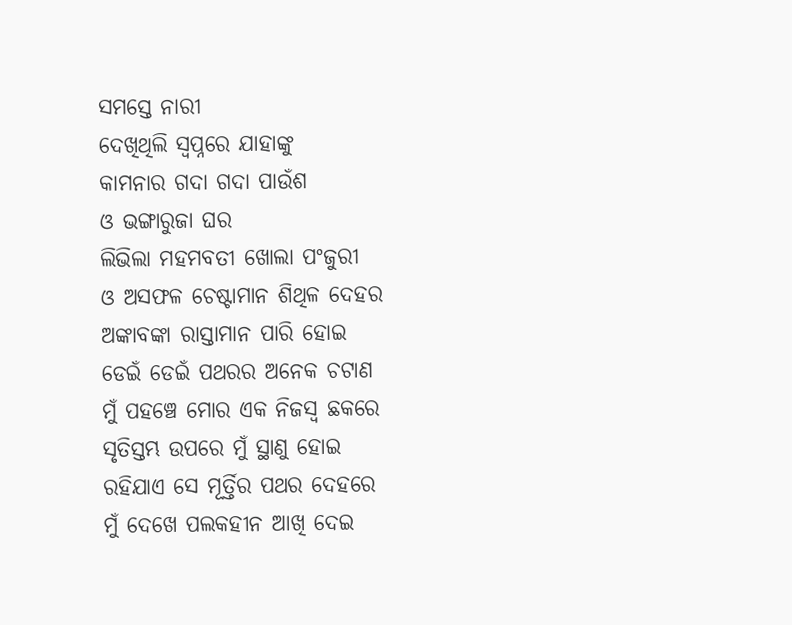ସମସ୍ତେ ନାରୀ
ଦେଖିଥିଲି ସ୍ୱପ୍ନରେ ଯାହାଙ୍କୁ
କାମନାର ଗଦା ଗଦା ପାଉଁଶ
ଓ ଭଙ୍ଗାରୁଜା ଘର
ଲିଭିଲା ମହମବତୀ ଖୋଲା ପଂଜୁରୀ
ଓ ଅସଫଳ ଚେଷ୍ଟାମାନ ଶିଥିଳ ଦେହର
ଅଙ୍କାବଙ୍କା ରାସ୍ତାମାନ ପାରି ହୋଇ
ଡେଇଁ ଡେଇଁ ପଥରର ଅନେକ ଚଟାଣ
ମୁଁ ପହଞ୍ଚେ ମୋର ଏକ ନିଜସ୍ୱ ଛକରେ
ସୃତିସ୍ତମ୍ଭ ଉପରେ ମୁଁ ସ୍ଥାଣୁ ହୋଇ
ରହିଯାଏ ସେ ମୂର୍ତ୍ତିର ପଥର ଦେହରେ
ମୁଁ ଦେଖେ ପଲକହୀନ ଆଖି ଦେଇ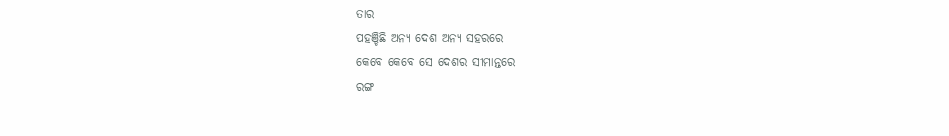ତାର
ପହଞ୍ଚିଛି ଅନ୍ୟ ଦେଶ ଅନ୍ୟ ସହରରେ
କେବେ କେବେ ସେ ଦେଶର ସୀମାନ୍ତରେ
ରଙ୍ଗ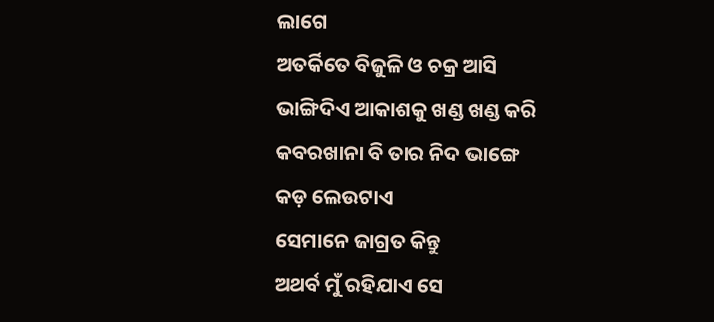ଲାଗେ
ଅତର୍କିତେ ବିଜୁଳି ଓ ଚକ୍ର ଆସି
ଭାଙ୍ଗିଦିଏ ଆକାଶକୁ ଖଣ୍ଡ ଖଣ୍ଡ କରି
କବରଖାନା ବି ତାର ନିଦ ଭାଙ୍ଗେ
କଡ଼ ଲେଉଟାଏ
ସେମାନେ ଜାଗ୍ରତ କିନ୍ତୁ
ଅଥର୍ବ ମୁଁ ରହିଯାଏ ସେ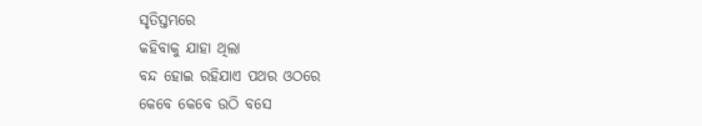ସୃତିସ୍ତମ୍ଭରେ
କହିବାକୁ ଯାହା ଥିଲା
ବନ୍ଦ ହୋଇ ରହିଯାଏ ପଥର ଓଠରେ
କେବେ କେବେ ଉଠି ବସେ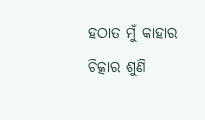ହଠାତ ମୁଁ କାହାର ଚିତ୍କାର ଶୁଣି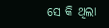ସେ କି ଥିଲା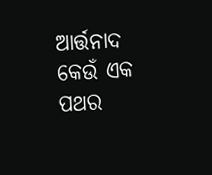ଆର୍ତ୍ତନାଦ
କେଉଁ ଏକ ପଥର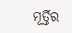ମୂର୍ତ୍ତିର